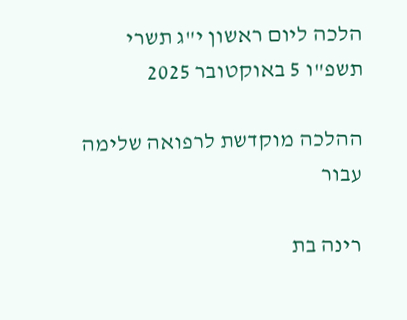הלכה ליום ראשון י"ג תשרי תשפ"ו 5 באוקטובר 2025

ההלכה מוקדשת לרפואה שלימה עבור

רינה בת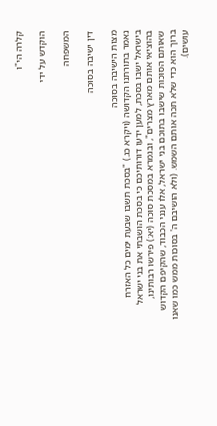קלרה הי"ו

הוקדש על ידי

המשפחה

דין ישיבה בסוכה

מצות הישיבה בסוכה
נאמר בתורתנו הקדושה (ויקרא כג.) "בסכת תשבו שבעת ימים כל האזרח בישראל ישבו בסכת, למען ידעו דורותיכם כי בסכת הושבתי את בני ישראל בהוציאי אותם מארץ מצרים", ובגמרא במסכת סוכה (יא:) פירשו רבותינו, שאותם הסוכות שישבו בתוכם בני ישראל, אלו ענני הכבוד, שהקיפם הקדוש ברוך הוא כדי שלא תכה אותם השמש. (ולא הושיבם ה' בסוכות ממש כמו שאנו עושים).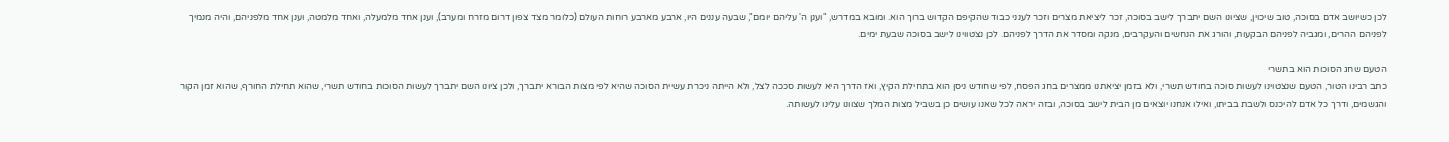לכן כשיושב אדם בסוכה, טוב שיכוין, שציונו השם יתברך לישב בסוכה, זכר ליציאת מצרים וזכר לענני כבוד שהקיפם הקדוש ברוך הוא. ומובא במדרש, "וענן ה' עליהם יומם", שבעה עננים היו, ארבע מארבע רוחות העולם (כלומר מצד צפון דרום מזרח ומערב), וענן אחד מלמעלה, ואחד מלמטה, וענן אחד מלפניהם, והיה מנמיך לפניהם ההרים, ומגביה לפניהם הבקעות, והורג את הנחשים והעקרבים, מנקה ומסדר את הדרך לפניהם. לכן נצטווינו לישב בסוכה שבעת ימים.

הטעם שחג הסוכות הוא בתשרי
כתב רבינו הטור, הטעם שנצטוינו לעשות סוכה בחודש תשרי, ולא בזמן יציאתנו ממצרים בחג הפסח, לפי שחודש ניסן הוא בתחילת הקיץ, ואז הדרך היא לעשות סככה לצל, ולא הייתה ניכרת עשיית הסוכה שהיא לפי מצות הבורא יתברך, ולכן ציונו השם יתברך לעשות הסוכות בחודש תשרי, שהוא תחילת החורף, שהוא זמן הקור והגשמים, ודרך כל אדם להיכנס ולשבת בביתו, ואילו אנחנו יוצאים מן הבית לישב בסוכה, ובזה יראה לכל שאנו עושים כן בשביל מצות המלך שצוונו עלינו לעשותה.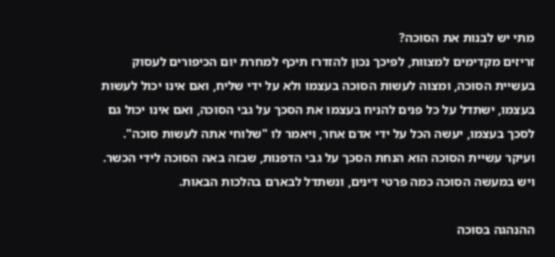מתי יש לבנות את הסוכה?
זריזים מקדימים למצוות, לפיכך נכון להזדרז תיכף למחרת יום הכיפורים לעסוק בעשיית הסוכה, ומצוה לעשות הסוכה בעצמו ולא על ידי שליח, ואם אינו יכול לעשות בעצמו, ישתדל על כל פנים להניח בעצמו את הסכך על גבי הסוכה, ואם אינו יכול גם לסכך בעצמו, יעשה הכל על ידי אדם אחר, ויאמר לו "שלוחי אתה לעשות סוכה". ועיקר עשיית הסוכה הוא הנחת הסכך על גבי הדפנות, שבזה באה הסוכה לידי הכשר. ויש במעשה הסוכה כמה פרטי דינים, ונשתדל לבארם בהלכות הבאות.

ההנהגה בסוכה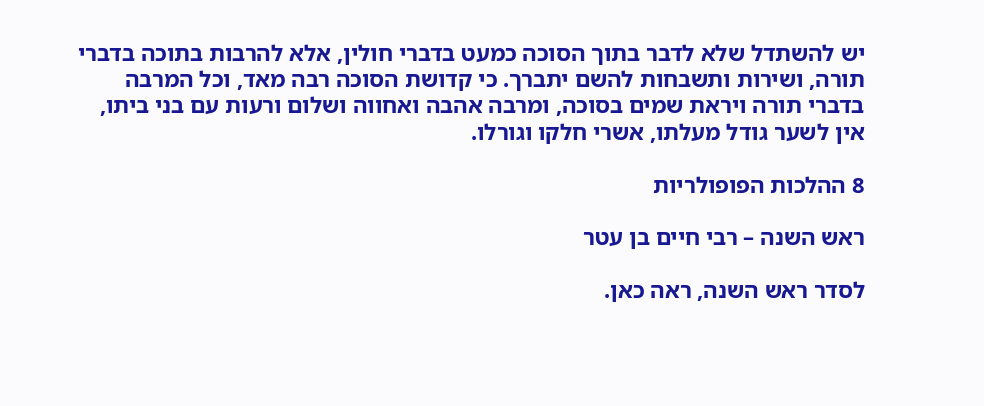יש להשתדל שלא לדבר בתוך הסוכה כמעט בדברי חולין, אלא להרבות בתוכה בדברי תורה, ושירות ותשבחות להשם יתברך. כי קדושת הסוכה רבה מאד, וכל המרבה בדברי תורה ויראת שמים בסוכה, ומרבה אהבה ואחווה ושלום ורעות עם בני ביתו, אין לשער גודל מעלתו, אשרי חלקו וגורלו.

8 ההלכות הפופולריות

ראש השנה – רבי חיים בן עטר

לסדר ראש השנה, ראה כאן.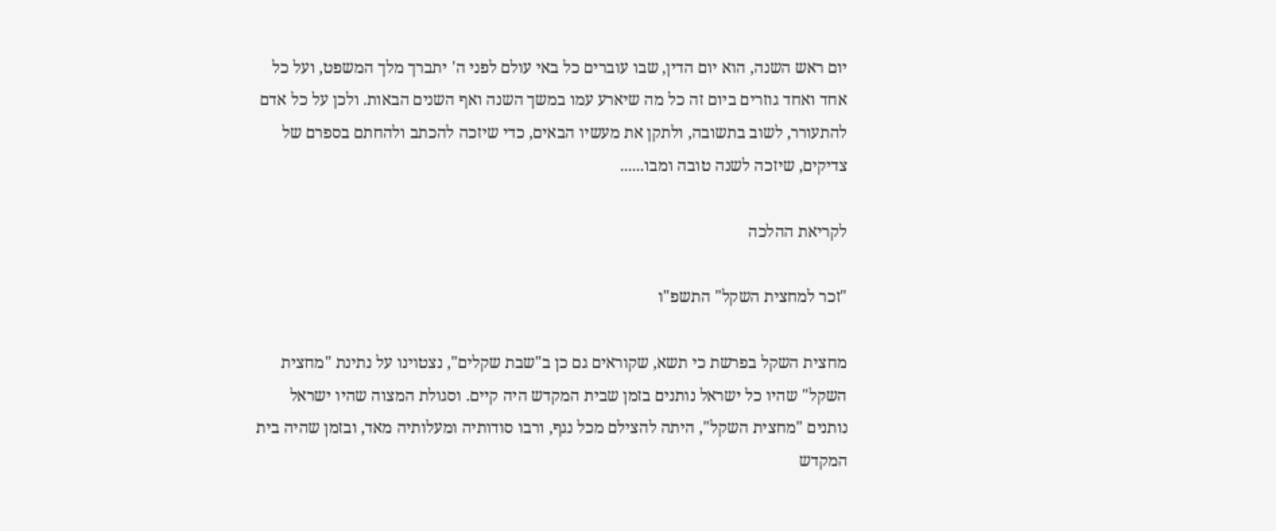יום ראש השנה, הוא יום הדין, שבו עוברים כל באי עולם לפני ה' יתברך מלך המשפט, ועל כל אחד ואחד גוזרים ביום זה כל מה שיארע עמו במשך השנה ואף השנים הבאות. ולכן על כל אדם להתעורר, לשוב בתשובה, ולתקן את מעשיו הבאים, כדי שיזכה להכתב ולהחתם בספרם של צדיקים, שיזכה לשנה טובה ומבו......

לקריאת ההלכה

"זכר למחצית השקל" התשפ"ו

מחצית השקל בפרשת כי תשא, שקוראים גם כן ב"שבת שקלים", נצטוינו על נתינת "מחצית השקל" שהיו כל ישראל נותנים בזמן שבית המקדש היה קיים. וסגולת המצוה שהיו ישראל נותנים "מחצית השקל", היתה להצילם מכל נגף, ורבו סודותיה ומעלותיה מאד, ובזמן שהיה בית המקדש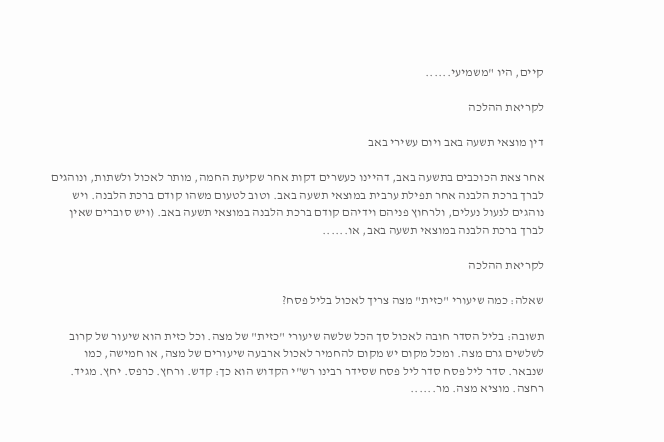קיים, היו "משמיעי......

לקריאת ההלכה

דין מוצאי תשעה באב ויום עשירי באב

אחר צאת הכוכבים בתשעה באב, דהיינו כעשרים דקות אחר שקיעת החמה, מותר לאכול ולשתות, ונוהגים לברך ברכת הלבנה אחר תפילת ערבית במוצאי תשעה באב. וטוב לטעום משהו קודם ברכת הלבנה. ויש נוהגים לנעול נעלים, ולרחוץ פניהם וידיהם קודם ברכת הלבנה במוצאי תשעה באב. (ויש סוברים שאין לברך ברכת הלבנה במוצאי תשעה באב, או......

לקריאת ההלכה

שאלה: כמה שיעורי "כזית" מצה צריך לאכול בליל פסח?

תשובה: בליל הסדר חובה לאכול סך הכל שלשה שיעורי "כזית" של מצה. וכל כזית הוא שיעור של קרוב לשלשים גרם מצה. ומכל מקום יש מקום להחמיר לאכול ארבעה שיעורים של מצה, או חמישה, כמו שנבאר. סדר ליל פסח סדר ליל פסח שסידר רבינו רש"י הקדוש הוא כך: קדש. ורחץ. כרפס. יחץ. מגיד. רחצה. מוציא מצה. מר......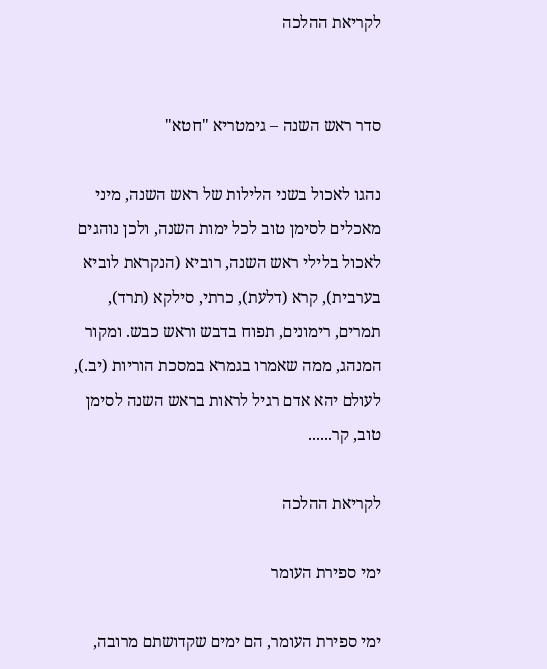לקריאת ההלכה


סדר ראש השנה – גימטריא "חטא"

נהגו לאכול בשני הלילות של ראש השנה, מיני מאכלים לסימן טוב לכל ימות השנה, ולכן נוהגים לאכול בלילי ראש השנה, רוביא (הנקראת לוביא בערבית), קרא (דלעת), כרתי, סילקא (תרד), תמרים, רימונים, תפוח בדבש וראש כבש. ומקור המנהג, ממה שאמרו בגמרא במסכת הוריות (יב.), לעולם יהא אדם רגיל לראות בראש השנה לסימן טוב, קר......

לקריאת ההלכה

ימי ספירת העומר

ימי ספירת העומר, הם ימים שקדושתם מרובה,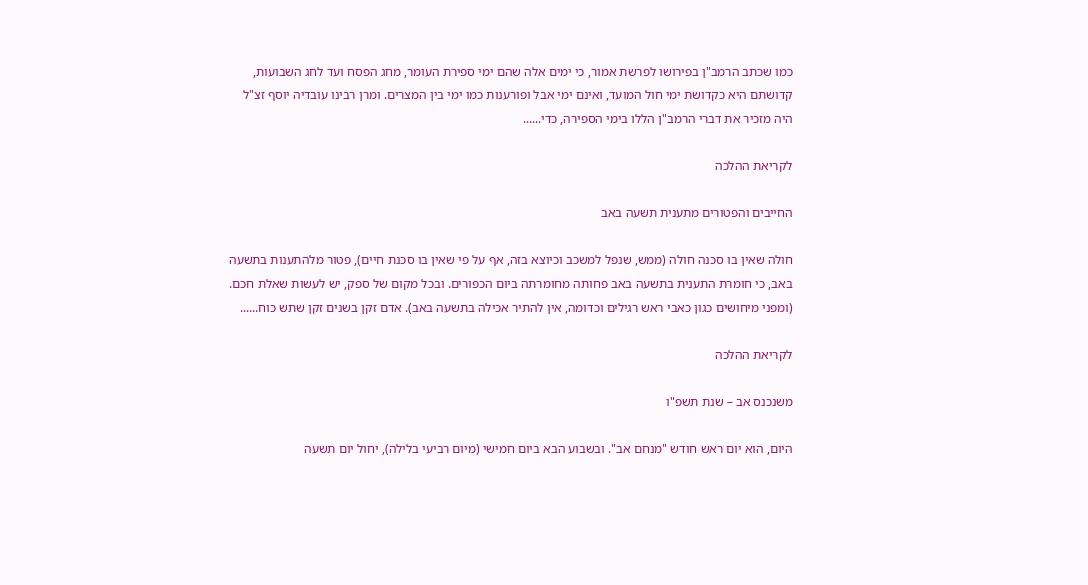כמו שכתב הרמב"ן בפירושו לפרשת אמור, כי ימים אלה שהם ימי ספירת העומר, מחג הפסח ועד לחג השבועות, קדושתם היא כקדושת ימי חול המועד, ואינם ימי אבל ופורענות כמו ימי בין המצרים. ומרן רבינו עובדיה יוסף זצ"ל היה מזכיר את דברי הרמב"ן הללו בימי הספירה, כדי......

לקריאת ההלכה

החייבים והפטורים מתענית תשעה באב

חולה שאין בו סכנה חולה (ממש, שנפל למשכב וכיוצא בזה, אף על פי שאין בו סכנת חיים), פטור מלהתענות בתשעה באב, כי חומרת התענית בתשעה באב פחותה מחומרתה ביום הכפורים. ובכל מקום של ספק, יש לעשות שאלת חכם. (ומפני מיחושים כגון כאבי ראש רגילים וכדומה, אין להתיר אכילה בתשעה באב). אדם זקן בשנים זקן שתש כוח......

לקריאת ההלכה

משנכנס אב – שנת תשפ"ו

היום, הוא יום ראש חודש "מנחם אב". ובשבוע הבא ביום חמישי (מיום רביעי בלילה), יחול יום תשעה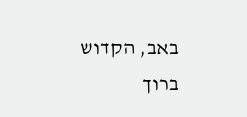באב, הקדוש ברוך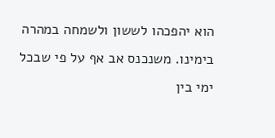הוא יהפכהו לששון ולשמחה במהרה בימינו. משנכנס אב אף על פי שבכל ימי בין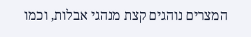המצרים נוהגים קצת מנהגי אבלות, וכמו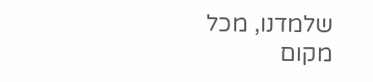שלמדנו, מכל מקום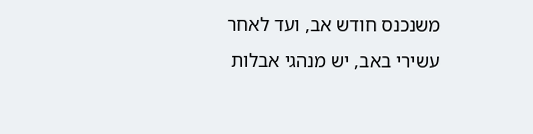משנכנס חודש אב, ועד לאחר עשירי באב, יש מנהגי אבלות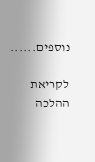נוספים......

לקריאת ההלכה